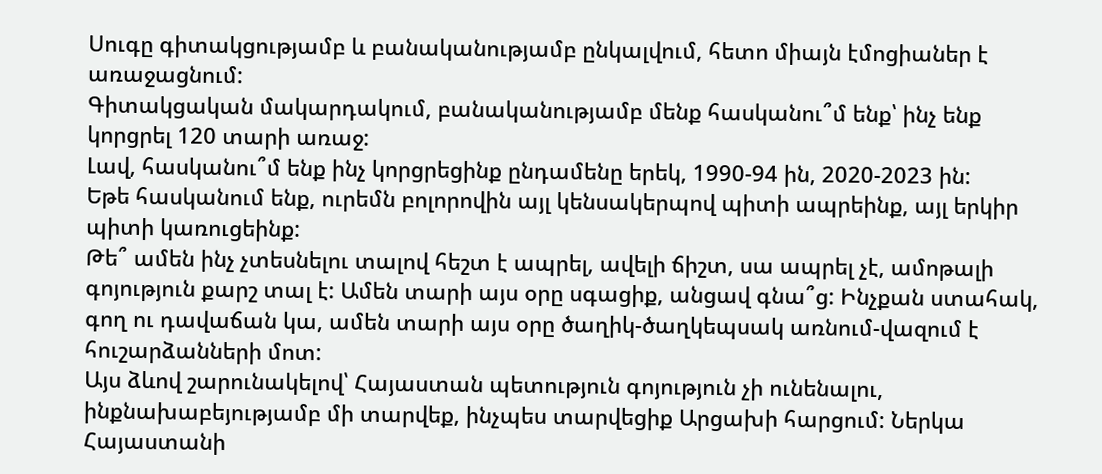Սուգը գիտակցությամբ և բանականությամբ ընկալվում, հետո միայն էմոցիաներ է առաջացնում:
Գիտակցական մակարդակում, բանականությամբ մենք հասկանու՞մ ենք՝ ինչ ենք կորցրել 120 տարի առաջ:
Լավ, հասկանու՞մ ենք ինչ կորցրեցինք ընդամենը երեկ, 1990-94 ին, 2020-2023 ին:
Եթե հասկանում ենք, ուրեմն բոլորովին այլ կենսակերպով պիտի ապրեինք, այլ երկիր պիտի կառուցեինք:
Թե՞ ամեն ինչ չտեսնելու տալով հեշտ է ապրել, ավելի ճիշտ, սա ապրել չէ, ամոթալի գոյություն քարշ տալ է: Ամեն տարի այս օրը սգացիք, անցավ գնա՞ց: Ինչքան ստահակ, գող ու դավաճան կա, ամեն տարի այս օրը ծաղիկ-ծաղկեպսակ առնում-վազում է հուշարձանների մոտ:
Այս ձևով շարունակելով՝ Հայաստան պետություն գոյություն չի ունենալու, ինքնախաբեյությամբ մի տարվեք, ինչպես տարվեցիք Արցախի հարցում: Ներկա Հայաստանի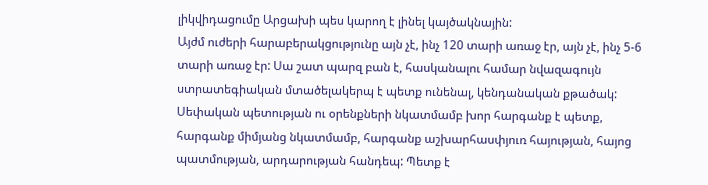լիկվիդացումը Արցախի պես կարող է լինել կայծակնային:
Այժմ ուժերի հարաբերակցությունը այն չէ, ինչ 120 տարի առաջ էր, այն չէ, ինչ 5-6 տարի առաջ էր: Սա շատ պարզ բան է, հասկանալու համար նվազագույն ստրատեգիական մտածելակերպ է պետք ունենալ, կենդանական քթածակ:
Սեփական պետության ու օրենքների նկատմամբ խոր հարգանք է պետք, հարգանք միմյանց նկատմամբ, հարգանք աշխարհասփյուռ հայության, հայոց պատմության, արդարության հանդեպ: Պետք է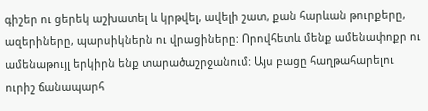գիշեր ու ցերեկ աշխատել և կրթվել, ավելի շատ, քան հարևան թուրքերը, ազերիները, պարսիկներն ու վրացիները: Որովհետև մենք ամենափոքր ու ամենաթույլ երկիրն ենք տարածաշրջանում: Այս բացը հաղթահարելու ուրիշ ճանապարհ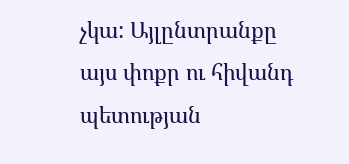չկա: Այլընտրանքը այս փոքր ու հիվանդ պետության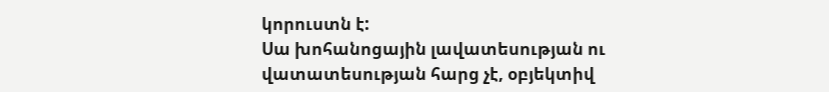կորուստն է:
Սա խոհանոցային լավատեսության ու վատատեսության հարց չէ, օբյեկտիվ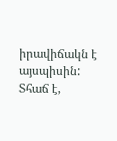իրավիճակն է այսպիսին:
Տհաճ է,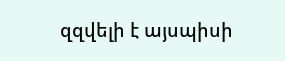զզվելի է այսպիսի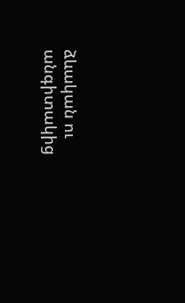ձևական ու անգիտակից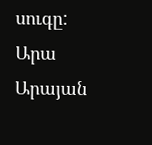սուգը:
Արա Արայան